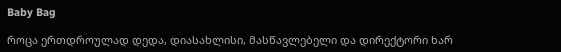Baby Bag

როცა ერთდროულად დედა, დიასახლისი, მასწავლებელი და დირექტორი ხარ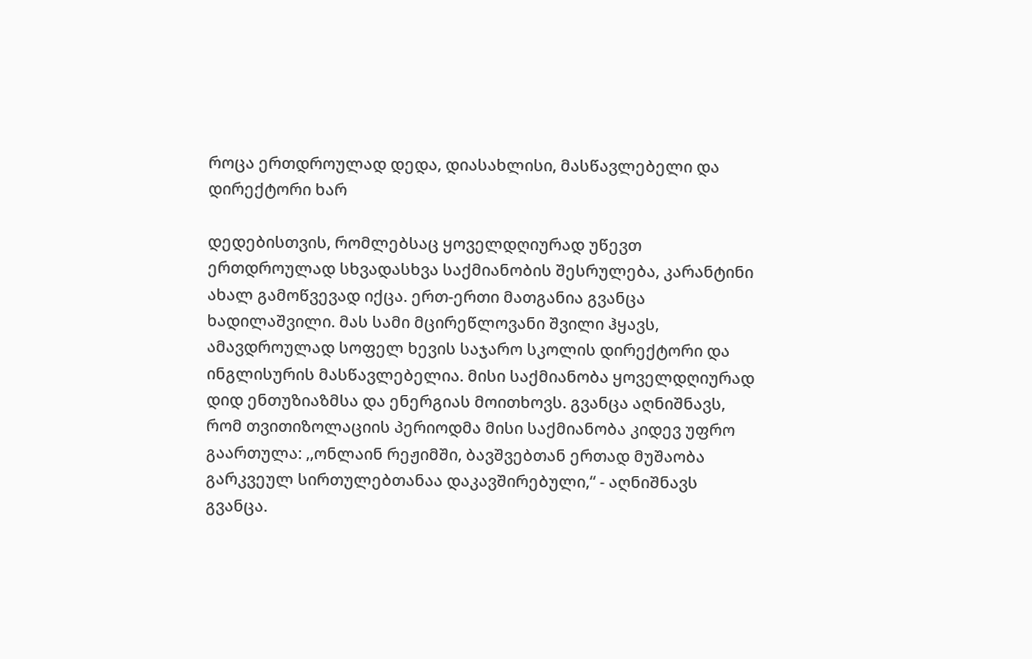როცა ერთდროულად დედა, დიასახლისი, მასწავლებელი და დირექტორი ხარ

დედებისთვის, რომლებსაც ყოველდღიურად უწევთ ერთდროულად სხვადასხვა საქმიანობის შესრულება, კარანტინი ახალ გამოწვევად იქცა. ერთ-ერთი მათგანია გვანცა ხადილაშვილი. მას სამი მცირეწლოვანი შვილი ჰყავს, ამავდროულად სოფელ ხევის საჯარო სკოლის დირექტორი და ინგლისურის მასწავლებელია. მისი საქმიანობა ყოველდღიურად დიდ ენთუზიაზმსა და ენერგიას მოითხოვს. გვანცა აღნიშნავს, რომ თვითიზოლაციის პერიოდმა მისი საქმიანობა კიდევ უფრო გაართულა: ,,ონლაინ რეჟიმში, ბავშვებთან ერთად მუშაობა გარკვეულ სირთულებთანაა დაკავშირებული,“ - აღნიშნავს გვანცა.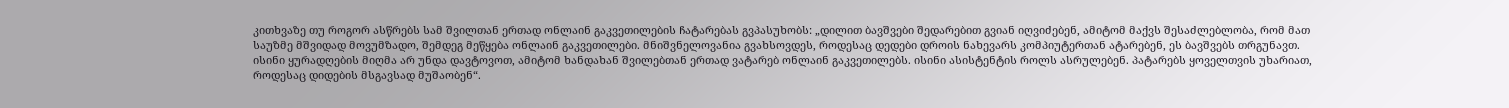კითხვაზე თუ როგორ ასწრებს სამ შვილთან ერთად ონლაინ გაკვეთილების ჩატარებას გვპასუხობს: „დილით ბავშვები შედარებით გვიან იღვიძებენ, ამიტომ მაქვს შესაძლებლობა, რომ მათ საუზმე მშვიდად მოვუმზადო, შემდეგ მეწყება ონლაინ გაკვეთილები. მნიშვნელოვანია გვახსოვდეს, როდესაც დედები დროის ნახევარს კომპიუტერთან ატარებენ, ეს ბავშვებს თრგუნავთ. ისინი ყურადღების მიღმა არ უნდა დავტოვოთ, ამიტომ ხანდახან შვილებთან ერთად ვატარებ ონლაინ გაკვეთილებს. ისინი ასისტენტის როლს ასრულებენ. პატარებს ყოველთვის უხარიათ, როდესაც დიდების მსგავსად მუშაობენ“.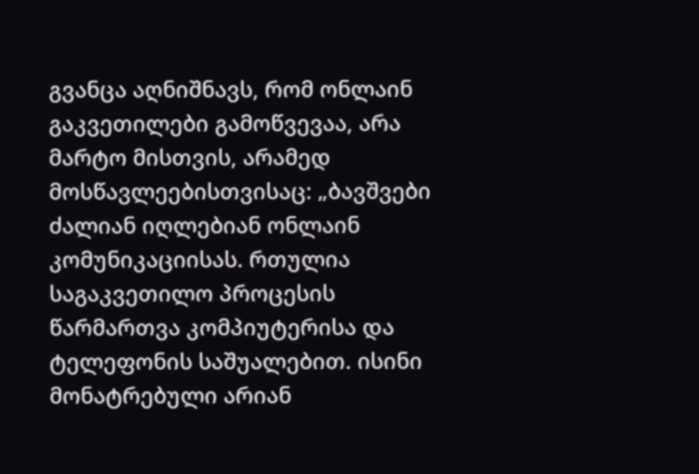გვანცა აღნიშნავს, რომ ონლაინ გაკვეთილები გამოწვევაა, არა მარტო მისთვის, არამედ მოსწავლეებისთვისაც: „ბავშვები ძალიან იღლებიან ონლაინ კომუნიკაციისას. რთულია საგაკვეთილო პროცესის წარმართვა კომპიუტერისა და ტელეფონის საშუალებით. ისინი მონატრებული არიან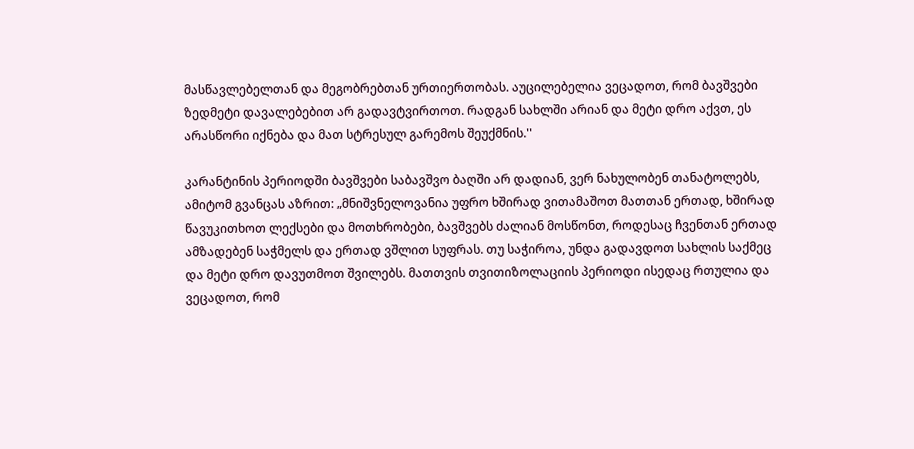მასწავლებელთან და მეგობრებთან ურთიერთობას. აუცილებელია ვეცადოთ, რომ ბავშვები ზედმეტი დავალებებით არ გადავტვირთოთ. რადგან სახლში არიან და მეტი დრო აქვთ, ეს არასწორი იქნება და მათ სტრესულ გარემოს შეუქმნის.''

კარანტინის პერიოდში ბავშვები საბავშვო ბაღში არ დადიან, ვერ ნახულობენ თანატოლებს, ამიტომ გვანცას აზრით: „მნიშვნელოვანია უფრო ხშირად ვითამაშოთ მათთან ერთად, ხშირად წავუკითხოთ ლექსები და მოთხრობები, ბავშვებს ძალიან მოსწონთ, როდესაც ჩვენთან ერთად ამზადებენ საჭმელს და ერთად ვშლით სუფრას. თუ საჭიროა, უნდა გადავდოთ სახლის საქმეც და მეტი დრო დავუთმოთ შვილებს. მათთვის თვითიზოლაციის პერიოდი ისედაც რთულია და ვეცადოთ, რომ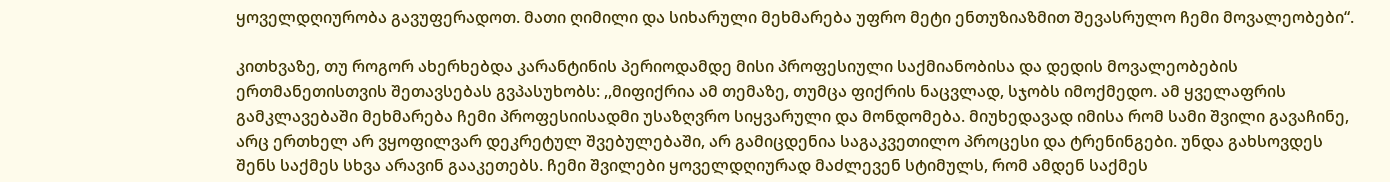ყოველდღიურობა გავუფერადოთ. მათი ღიმილი და სიხარული მეხმარება უფრო მეტი ენთუზიაზმით შევასრულო ჩემი მოვალეობები“.

კითხვაზე, თუ როგორ ახერხებდა კარანტინის პერიოდამდე მისი პროფესიული საქმიანობისა და დედის მოვალეობების ერთმანეთისთვის შეთავსებას გვპასუხობს: ,,მიფიქრია ამ თემაზე, თუმცა ფიქრის ნაცვლად, სჯობს იმოქმედო. ამ ყველაფრის გამკლავებაში მეხმარება ჩემი პროფესიისადმი უსაზღვრო სიყვარული და მონდომება. მიუხედავად იმისა რომ სამი შვილი გავაჩინე, არც ერთხელ არ ვყოფილვარ დეკრეტულ შვებულებაში, არ გამიცდენია საგაკვეთილო პროცესი და ტრენინგები. უნდა გახსოვდეს შენს საქმეს სხვა არავინ გააკეთებს. ჩემი შვილები ყოველდღიურად მაძლევენ სტიმულს, რომ ამდენ საქმეს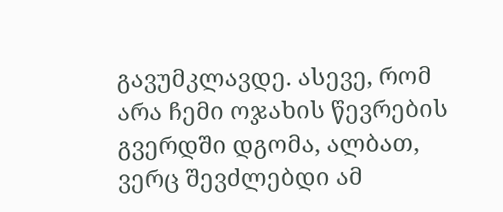გავუმკლავდე. ასევე, რომ არა ჩემი ოჯახის წევრების გვერდში დგომა, ალბათ, ვერც შევძლებდი ამ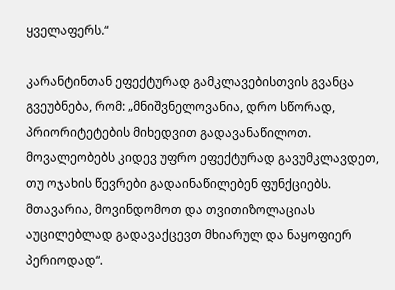ყველაფერს.“

კარანტინთან ეფექტურად გამკლავებისთვის გვანცა გვეუბნება, რომ: „მნიშვნელოვანია, დრო სწორად, პრიორიტეტების მიხედვით გადავანაწილოთ. მოვალეობებს კიდევ უფრო ეფექტურად გავუმკლავდეთ, თუ ოჯახის წევრები გადაინაწილებენ ფუნქციებს. მთავარია, მოვინდომოთ და თვითიზოლაციას აუცილებლად გადავაქცევთ მხიარულ და ნაყოფიერ პერიოდად“.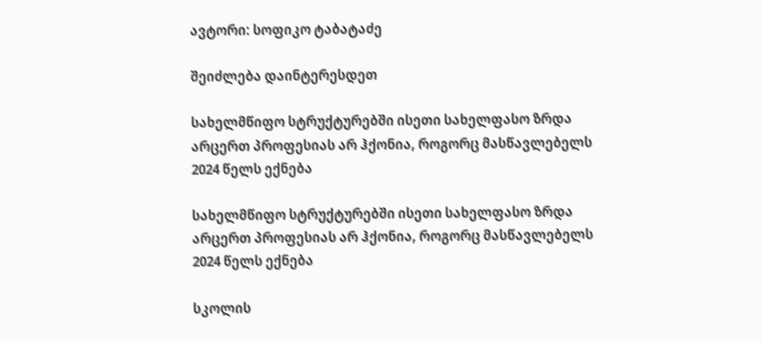ავტორი: სოფიკო ტაბატაძე

შეიძლება დაინტერესდეთ

სახელმწიფო სტრუქტურებში ისეთი სახელფასო ზრდა არცერთ პროფესიას არ ჰქონია, როგორც მასწავლებელს 2024 წელს ექნება

სახელმწიფო სტრუქტურებში ისეთი სახელფასო ზრდა არცერთ პროფესიას არ ჰქონია, როგორც მასწავლებელს 2024 წელს ექნება

სკოლის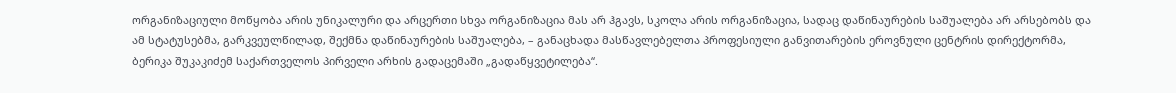ორგანიზაციული მოწყობა არის უნიკალური და არცერთი სხვა ორგანიზაცია მას არ ჰგავს, სკოლა არის ორგანიზაცია, სადაც დაწინაურების საშუალება არ არსებობს და ამ სტატუსებმა, გარკვეულწილად, შექმნა დაწინაურების საშუალება, – განაცხადა მასწავლებელთა პროფესიული განვითარების ეროვნული ცენტრის დირექტორმა, ბერიკა შუკაკიძემ საქართველოს პირველი არხის გადაცემაში „გადაწყვეტილება“.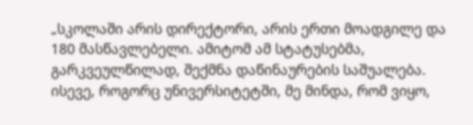„სკოლაში არის დირექტორი, არის ერთი მოადგილე და 180 მასწავლებელი. ამიტომ ამ სტატუსებმა, გარკვეულწილად, შექმნა დაწინაურების საშუალება. ისევე, როგორც უნივერსიტეტში, მე მინდა, რომ ვიყო,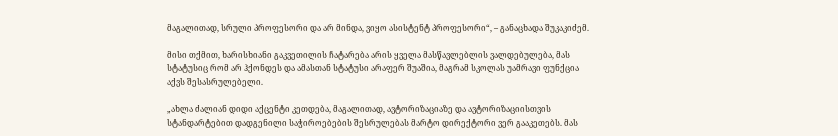მაგალითად, სრული პროფესორი და არ მინდა, ვიყო ასისტენტ პროფესორი“, – განაცხადა შუკაკიძემ.

მისი თქმით, ხარისხიანი გაკვეთილის ჩატარება არის ყველა მასწავლებლის ვალდებულება, მას სტატუსიც რომ არ ჰქონდეს და ამასთან სტატუსი არაფერ შუაშია, მაგრამ სკოლას უამრავი ფუნქცია აქვს შესასრულებელი.

„ახლა ძალიან დიდი აქცენტი კეთდება, მაგალითად, ავტორიზაციაზე და ავტორიზაციისთვის სტანდარტებით დადგენილი საჭიროებების შესრულებას მარტო დირექტორი ვერ გააკეთებს. მას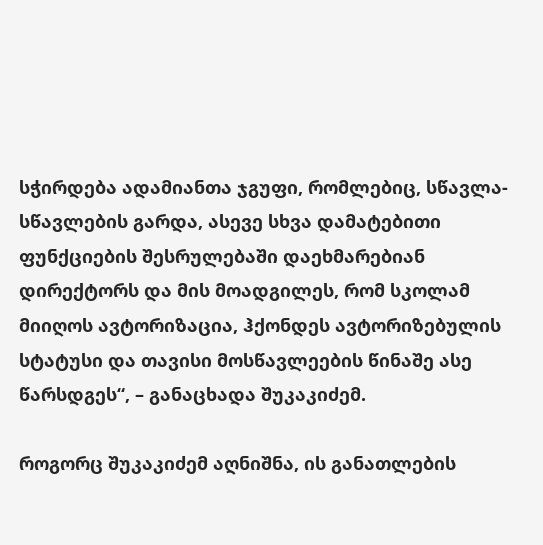სჭირდება ადამიანთა ჯგუფი, რომლებიც, სწავლა-სწავლების გარდა, ასევე სხვა დამატებითი ფუნქციების შესრულებაში დაეხმარებიან დირექტორს და მის მოადგილეს, რომ სკოლამ მიიღოს ავტორიზაცია, ჰქონდეს ავტორიზებულის სტატუსი და თავისი მოსწავლეების წინაშე ასე წარსდგეს“, – განაცხადა შუკაკიძემ.

როგორც შუკაკიძემ აღნიშნა, ის განათლების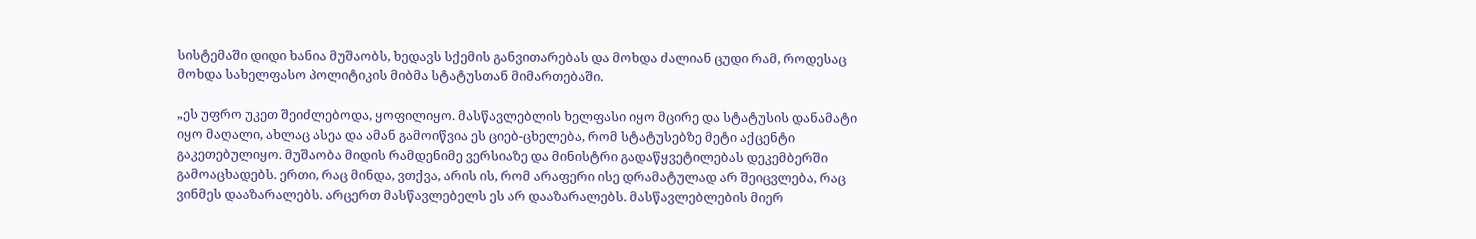სისტემაში დიდი ხანია მუშაობს, ხედავს სქემის განვითარებას და მოხდა ძალიან ცუდი რამ, როდესაც მოხდა სახელფასო პოლიტიკის მიბმა სტატუსთან მიმართებაში.

„ეს უფრო უკეთ შეიძლებოდა, ყოფილიყო. მასწავლებლის ხელფასი იყო მცირე და სტატუსის დანამატი იყო მაღალი, ახლაც ასეა და ამან გამოიწვია ეს ციებ-ცხელება, რომ სტატუსებზე მეტი აქცენტი გაკეთებულიყო. მუშაობა მიდის რამდენიმე ვერსიაზე და მინისტრი გადაწყვეტილებას დეკემბერში გამოაცხადებს. ერთი, რაც მინდა, ვთქვა, არის ის, რომ არაფერი ისე დრამატულად არ შეიცვლება, რაც ვინმეს დააზარალებს. არცერთ მასწავლებელს ეს არ დააზარალებს. მასწავლებლების მიერ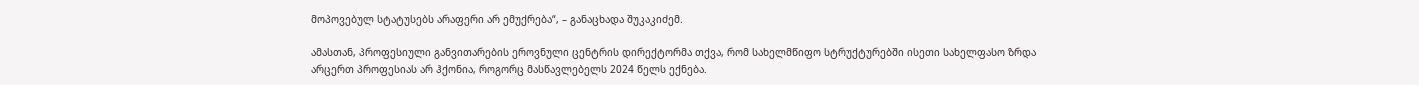მოპოვებულ სტატუსებს არაფერი არ ემუქრება“, – განაცხადა შუკაკიძემ.

ამასთან, პროფესიული განვითარების ეროვნული ცენტრის დირექტორმა თქვა, რომ სახელმწიფო სტრუქტურებში ისეთი სახელფასო ზრდა არცერთ პროფესიას არ ჰქონია, როგორც მასწავლებელს 2024 წელს ექნება.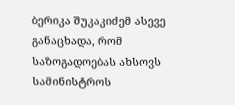ბერიკა შუკაკიძემ ასევე განაცხადა, რომ საზოგადოებას ახსოვს სამინისტროს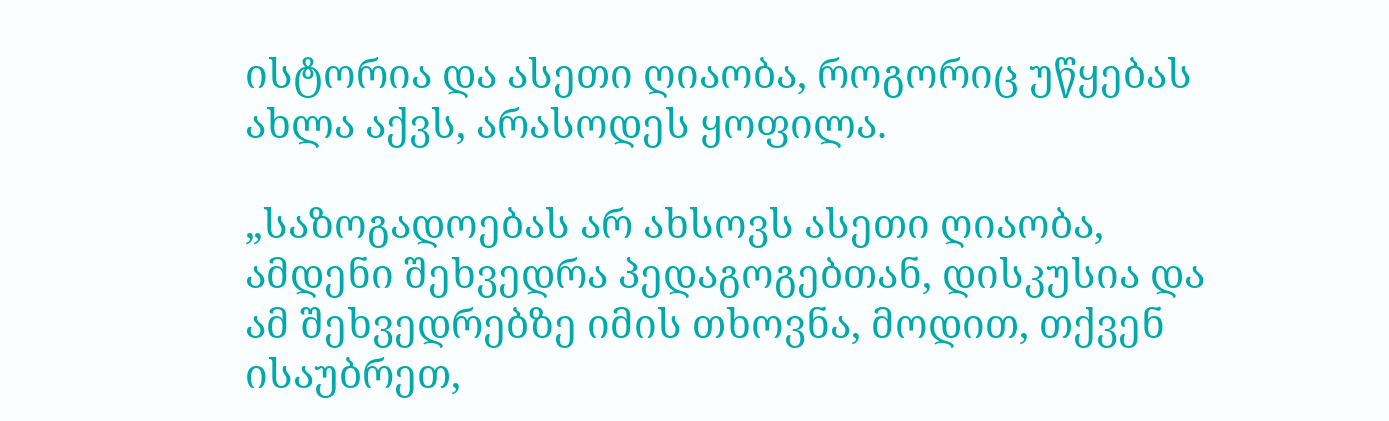ისტორია და ასეთი ღიაობა, როგორიც უწყებას ახლა აქვს, არასოდეს ყოფილა.

„საზოგადოებას არ ახსოვს ასეთი ღიაობა, ამდენი შეხვედრა პედაგოგებთან, დისკუსია და ამ შეხვედრებზე იმის თხოვნა, მოდით, თქვენ ისაუბრეთ,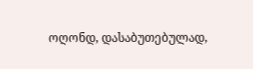ოღონდ, დასაბუთებულად,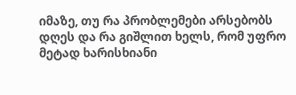იმაზე, თუ რა პრობლემები არსებობს დღეს და რა გიშლით ხელს, რომ უფრო მეტად ხარისხიანი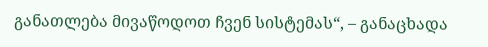განათლება მივაწოდოთ ჩვენ სისტემას“, – განაცხადა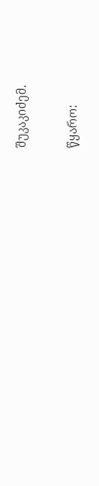შუკაკიძემ.

წყარო: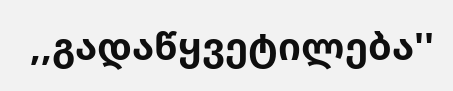,,გადაწყვეტილება''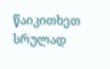წაიკითხეთ სრულად